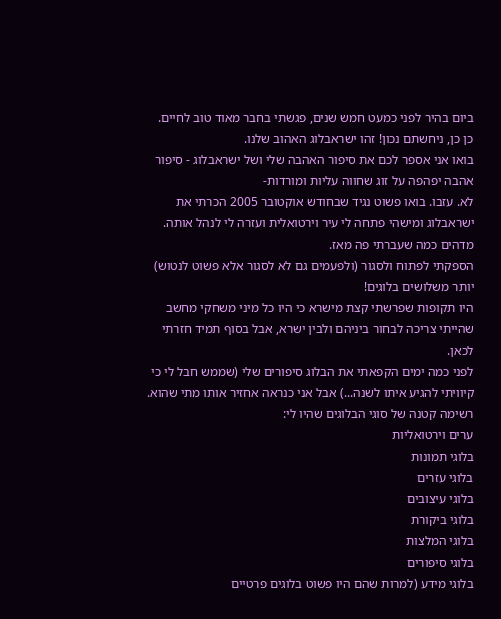ביום בהיר לפני כמעט חמש שנים, פגשתי בחבר מאוד טוב לחיים.
כן כן, ניחשתם נכון! זהו ישראבלוג האהוב שלנו.
בואו אני אספר לכם את סיפור האהבה שלי ושל ישראבלוג - סיפור אהבה יפהפה על זוג שחווה עליות ומורדות-
לא. עזבו. בואו פשוט נגיד שבחודש אוקטובר 2005 הכרתי את ישראבלוג ומישהי פתחה לי עיר וירטואלית ועזרה לי לנהל אותה.
מדהים כמה שעברתי פה מאז.
הספקתי לפתוח ולסגור (ולפעמים גם לא לסגור אלא פשוט לנטוש) יותר משלושים בלוגים!
היו תקופות שפרשתי קצת מישרא כי היו כל מיני משחקי מחשב שהייתי צריכה לבחור ביניהם ולבין ישרא, אבל בסוף תמיד חזרתי לכאן.
לפני כמה ימים הקפאתי את הבלוג סיפורים שלי (שממש חבל לי כי קיוויתי להגיע איתו לשנה...) אבל אני כנראה אחזיר אותו מתי שהוא.
רשימה קטנה של סוגי הבלוגים שהיו לי:
ערים וירטואליות
בלוגי תמונות
בלוגי עזרים
בלוגי עיצובים
בלוגי ביקורת
בלוגי המלצות
בלוגי סיפורים
בלוגי מידע (למרות שהם היו פשוט בלוגים פרטיים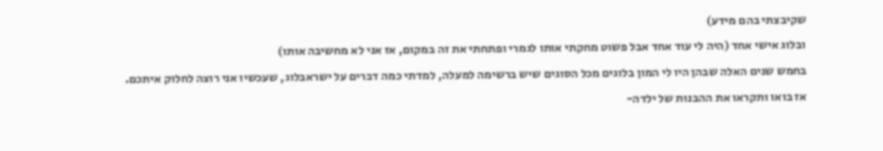שקיבצתי בהם מידע)
ובלוג אישי אחד (היה לי עוד אחד אבל פשוט מחקתי אותו לגמרי ופתחתי את זה במקום, אז אני לא מחשיבה אותו)
בחמש שנים האלה שבהן היו לי המון בלוגים מכל הסוגים שיש ברשימה למעלה, למדתי כמה דברים על ישראבלוג, שעכשיו אני רוצה לחלוק איתכם.
אז בואו ותקראו את ההבנות של ילדה-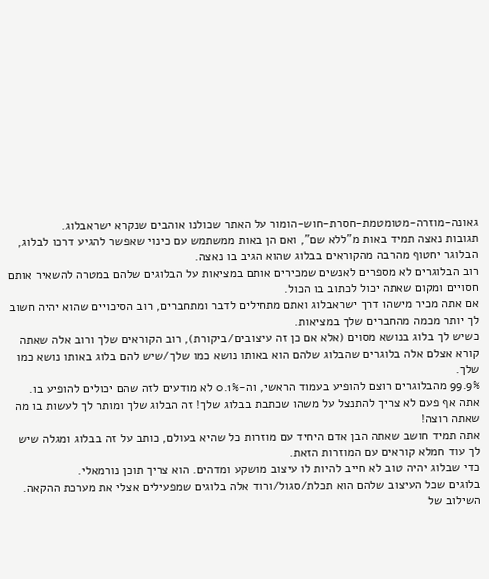גאונה-מוזרה-מטומטמת-חסרת-חוש-הומור על האתר שכולנו אוהבים שנקרא ישראבלוג.
תגובות נאצה תמיד באות מ"ללא שם", ואם הן באות ממשתמש עם כינוי שאפשר להגיע דרכו לבלוג, הבלוגר יחטוף מהרבה מהקוראים בבלוג שהוא הגיב בו נאצה.
רוב הבלוגרים לא מספרים לאנשים שמכירים אותם במציאות על הבלוגים שלהם במטרה להשאיר אותם חסויים ומקום שאתה יכול לכתוב בו הכול.
אם אתה מכיר מישהו דרך ישראבלוג ואתם מתחילים לדבר ומתחברים, רוב הסיכויים שהוא יהיה חשוב לך יותר מכמה מהחברים שלך במציאות.
כשיש לך בלוג בנושא מסוים (אלא אם כן זה עיצובים/ביקורת), רוב הקוראים שלך ורוב אלה שאתה קורא אצלם אלה בלוגרים שהבלוג שלהם הוא באותו נושא כמו שלך/שיש להם בלוג באותו נושא כמו שלך.
99.9% מהבלוגרים רוצם להופיע בעמוד הראשי, וה-0.1% לא מודעים לזה שהם יכולים להופיע בו.
אתה אף פעם לא צריך להתנצל על משהו שכתבת בבלוג שלך! זה הבלוג שלך ומותר לך לעשות בו מה שאתה רוצה!
אתה תמיד חושב שאתה הבן אדם היחיד עם מוזרות כל שהיא בעולם, כותב על זה בבלוג ומגלה שיש לך עוד חמלא קוראים עם המוזרות הזאת.
כדי שבלוג יהיה טוב לא חייב להיות לו עיצוב מושקע ומדהים. הוא צריך תוכן נורמאלי.
בלוגים שכל העיצוב שלהם הוא תכלת/סגול/ורוד אלה בלוגים שמפעילים אצלי את מערכת ההקאה.
השילוב של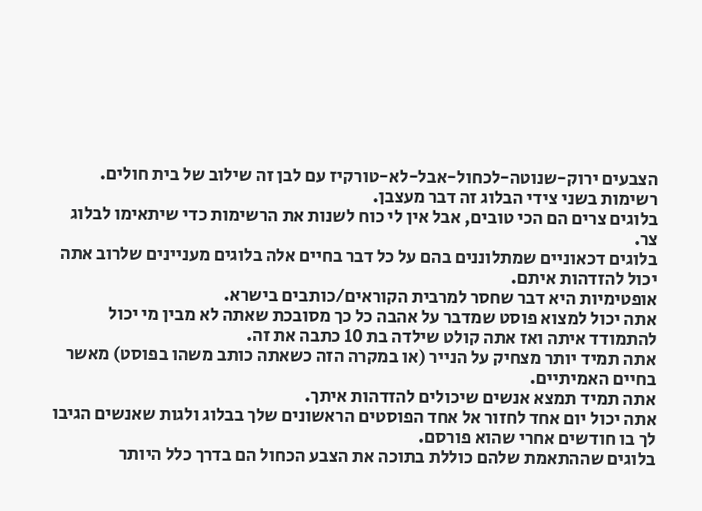הצבעים ירוק-שנוטה-לכחול-אבל-לא-טורקיז עם לבן זה שילוב של בית חולים.
רשימות בשני צידי הבלוג זה דבר מעצבן.
בלוגים צרים הם הכי טובים, אבל אין לי כוח לשנות את הרשימות כדי שיתאימו לבלוג צר.
בלוגים דכאוניים שמתלוננים בהם על כל דבר בחיים אלה בלוגים מעניינים שלרוב אתה יכול להזדהות איתם.
אופטימיות היא דבר שחסר למרבית הקוראים/כותבים בישרא.
אתה יכול למצוא פוסט שמדבר על אהבה כל כך מסובכת שאתה לא מבין מי יכול להתמודד איתה ואז אתה קולט שילדה בת 10 כתבה את זה.
אתה תמיד יותר מצחיק על הנייר (או במקרה הזה כשאתה כותב משהו בפוסט) מאשר בחיים האמיתיים.
אתה תמיד תמצא אנשים שיכולים להזדהות איתך.
אתה יכול יום אחד לחזור אל אחד הפוסטים הראשונים שלך בבלוג ולגות שאנשים הגיבו לך בו חודשים אחרי שהוא פורסם.
בלוגים שההתאמת שלהם כוללת בתוכה את הצבע הכחול הם בדרך כלל היותר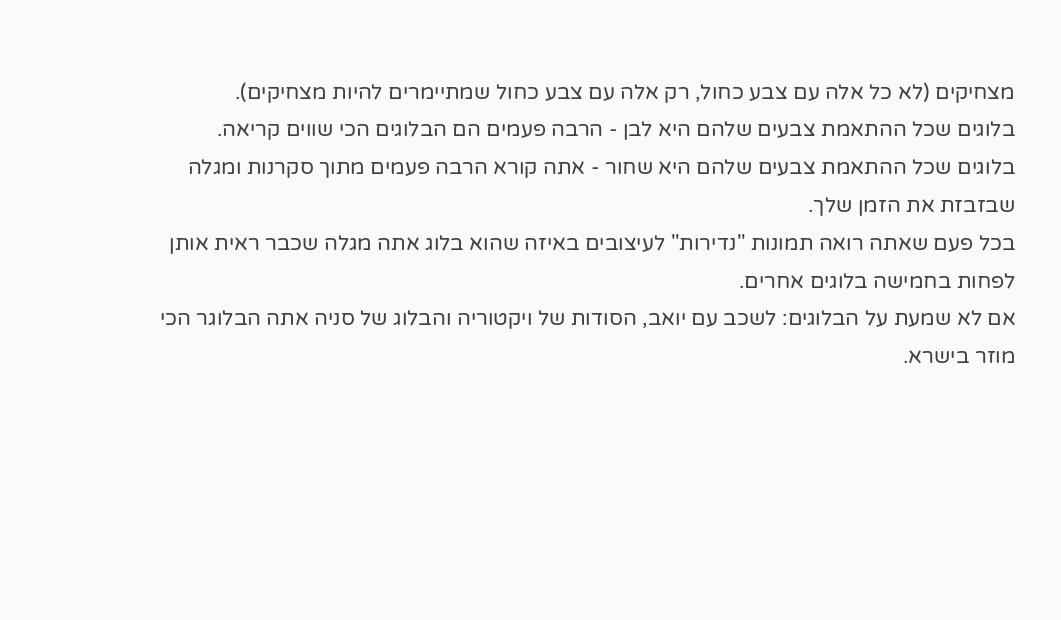מצחיקים (לא כל אלה עם צבע כחול, רק אלה עם צבע כחול שמתיימרים להיות מצחיקים).
בלוגים שכל ההתאמת צבעים שלהם היא לבן - הרבה פעמים הם הבלוגים הכי שווים קריאה.
בלוגים שכל ההתאמת צבעים שלהם היא שחור - אתה קורא הרבה פעמים מתוך סקרנות ומגלה שבזבזת את הזמן שלך.
בכל פעם שאתה רואה תמונות "נדירות" לעיצובים באיזה שהוא בלוג אתה מגלה שכבר ראית אותן לפחות בחמישה בלוגים אחרים.
אם לא שמעת על הבלוגים: לשכב עם יואב, הסודות של ויקטוריה והבלוג של סניה אתה הבלוגר הכי מוזר בישרא.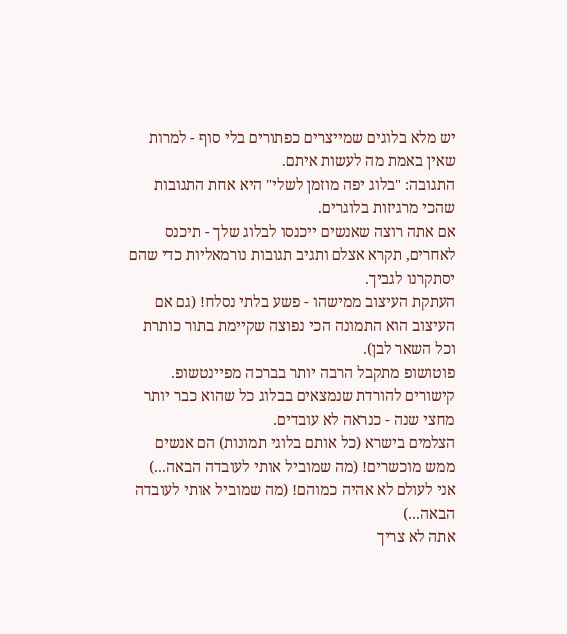יש מלא בלוגים שמייצרים כפתורים בלי סוף - למרות שאין באמת מה לעשות איתם.
התגובה: "בלוג יפה מוזמן לשלי" היא אחת התגובות שהכי מרגיזות בלוגרים.
אם אתה רוצה שאנשים ייכנסו לבלוג שלך - תיכנס לאחרים, תקרא אצלם ותגיב תגובות נורמאליות כדי שהם יסתקרנו לגביך.
העתקת העיצוב ממישהו - פשע בלתי נסלח! (גם אם העיצוב הוא התמונה הכי נפוצה שקיימת בתור כותרת וכל השאר לבן).
פוטושופ מתקבל הרבה יותר בברכה מפיינטשופ.
קישורים להורדת שנמצאים בבלוג כל שהוא כבר יותר מחצי שנה - כנראה לא עובדים.
הצלמים בישרא (כל אותם בלוגי תמונות) הם אנשים ממש מוכשרים! (מה שמוביל אותי לעובדה הבאה...)
אני לעולם לא אהיה כמוהם! (מה שמוביל אותי לעובדה הבאה...)
אתה לא צריך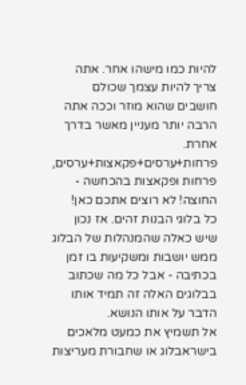להיות כמו מישהו אחר. אתה צריך להיות עצמך שכולם חושבים שהוא מוזר וככה אתה הרבה יותר מעניין מאשר בדרך אחרת.
פרחות+ערסים+פקאצות+ערסים, פרחות ופקאצות בהכחשה - החוצה! לא רוצים אתכם כאן!
כל בלוגי הבנות זהים. אז נכון שיש כאלה שהמנהלות של הבלוג ממש יושבות ומשקיעות בו זמן בכתיבה - אבל כל מה שכתוב בבלוגים האלה זה תמיד אותו הדבר על אותו הנושא.
אל תשמיץ את כמעט מלאכים בישראבלוג או שחבורת מעריצות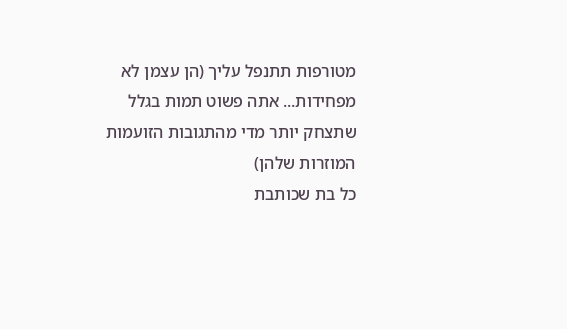מטורפות תתנפל עליך (הן עצמן לא מפחידות... אתה פשוט תמות בגלל שתצחק יותר מדי מהתגובות הזועמות המוזרות שלהן)
כל בת שכותבת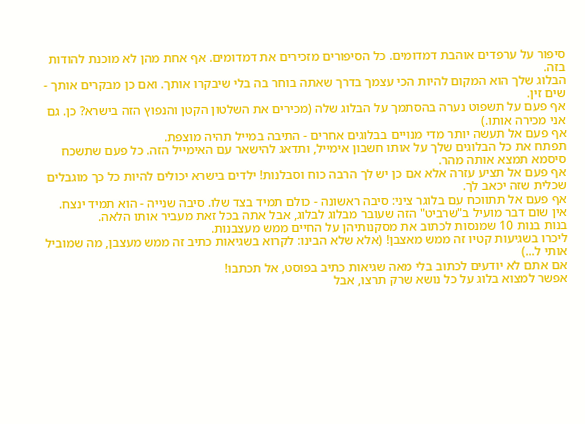סיפור על ערפדים אוהבת דמדומים. כל הסיפורים מזכירים את דמדומים. אף אחת מהן לא מוכנת להודות בזה.
הבלוג שלך הוא המקום להיות הכי עצמך בדרך שאתה בוחר בה בלי שיבקרו אותך. ואם כן מבקרים אותך - שים זין.
אף פעם על תשפוט נערה בהסתמך על הבלוג שלה (מכירים את השלטון הקטן והנפוץ הזה בישרא? כן. גם אני מכירה אותו.)
אף פעם אל תעשה יותר מדי מנויים בבלוגים אחרים - התיבה במייל תהיה מוצפת.
תפתח את כל הבלוגים שלך על אותו חשבון אימייל, ותדאג להישאר עם האימייל הזה. כל פעם שתשכח סיסמא תמצא אותה מהר.
אף פעם אל תציע עזרה אלא אם כן יש לך הרבה כוח וסבלנות! ילדים בישרא יכולים להיות כל כך מוגבלים שכלית שזה יכאב לך.
אף פעם אל תתווכח עם בלוגר ציני: סיבה ראשונה - כולם תמיד בצד שלו. סיבה שנייה - הוא תמיד ינצח.
אין שום דבר מועיל ב"שרביט" הזה שעובר מבלוג לבלוג, אבל אתה בכל זאת מעביר אותו הלאה.
בנות בנות 10 שמנסות לכתוב את מסקנותיהן על החיים ממש מעצבנות.
ליכרו בשגיעות קטיו זה ממש מאצבן! (אלא שלא הבינו: לקרוא בשגיאות כתיב זה ממש מעצבן, מה שמוביל אותי ל...)
אם אתם לא יודעים לכתוב בלי מאה שגיאות כתיב בפוסט, אל תכתבו!
אפשר למצוא בלוג על כל נושא שרק תרצו, אבל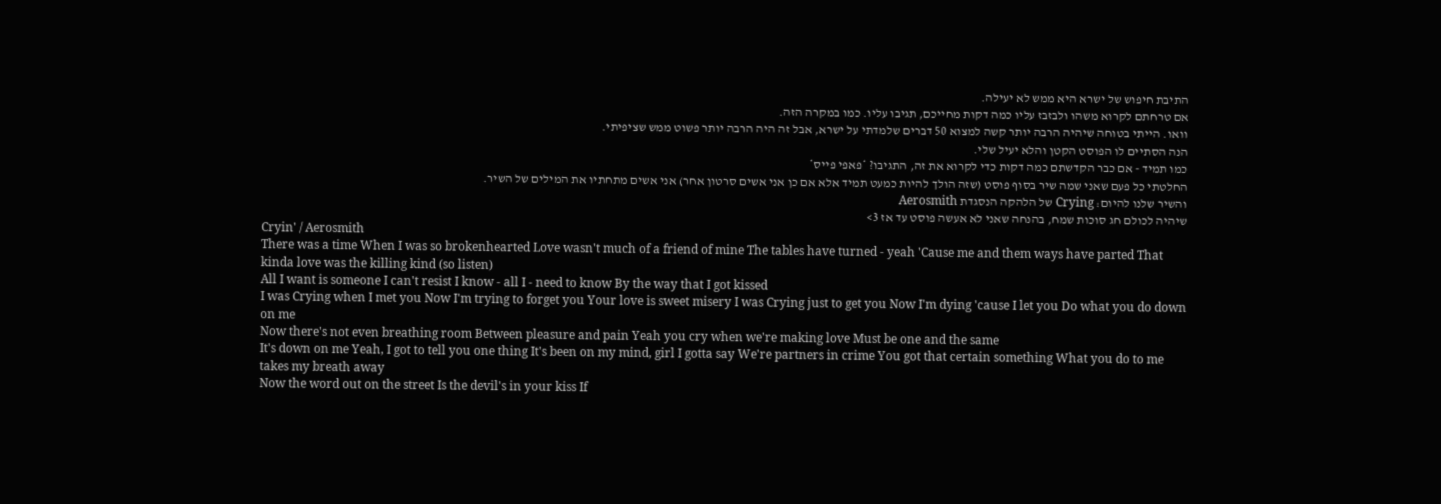התיבת חיפוש של ישרא היא ממש לא יעילה.
אם טרחתם לקרוא משהו ולבזבז עליו כמה דקות מחייכם, תגיבו עליו. כמו במקרה הזה.
וואו. הייתי בטוחה שיהיה הרבה יותר קשה למצוא 50 דברים שלמדתי על ישרא, אבל זה היה הרבה יותר פשוט ממש שציפיתי.
הנה הסתיים לו הפוסט הקטן והלא יעיל שלי.
כמו תמיד - אם כבר הקדשתם כמה דקות כדי לקרוא את זה, התגיבו? *פאפי פייס*
החלטתי כל פעם שאני שמה שיר בסוף פוסט (שזה הולך להיות כמעט תמיד אלא אם כן אני אשים סרטון אחר) אני אשים מתחתיו את המילים של השיר.
והשיר שלנו להיום: Crying של הלהקה הנסגדת Aerosmith
שיהיה לכולם חג סוכות שמח, בהנחה שאני לא אעשה פוסט עד אז 3>
Cryin' / Aerosmith
There was a time When I was so brokenhearted Love wasn't much of a friend of mine The tables have turned - yeah 'Cause me and them ways have parted That kinda love was the killing kind (so listen)
All I want is someone I can't resist I know - all I - need to know By the way that I got kissed
I was Crying when I met you Now I'm trying to forget you Your love is sweet misery I was Crying just to get you Now I'm dying 'cause I let you Do what you do down on me
Now there's not even breathing room Between pleasure and pain Yeah you cry when we're making love Must be one and the same
It's down on me Yeah, I got to tell you one thing It's been on my mind, girl I gotta say We're partners in crime You got that certain something What you do to me takes my breath away
Now the word out on the street Is the devil's in your kiss If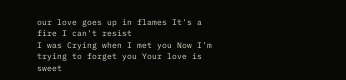our love goes up in flames It's a fire I can't resist
I was Crying when I met you Now I'm trying to forget you Your love is sweet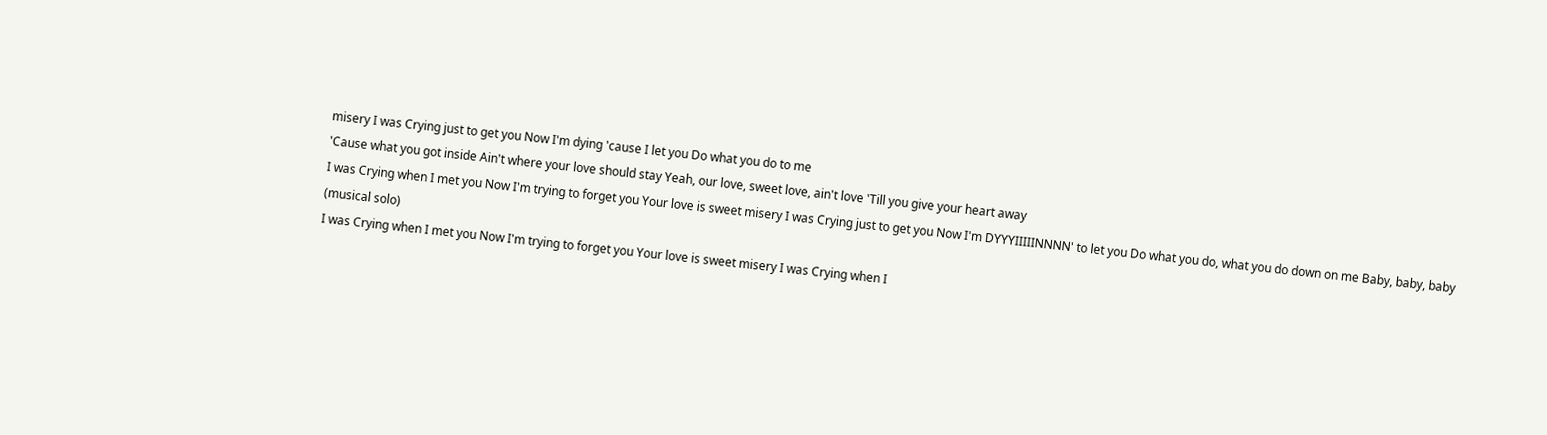misery I was Crying just to get you Now I'm dying 'cause I let you Do what you do to me
'Cause what you got inside Ain't where your love should stay Yeah, our love, sweet love, ain't love 'Till you give your heart away
I was Crying when I met you Now I'm trying to forget you Your love is sweet misery I was Crying just to get you Now I'm DYYYIIIIINNNN' to let you Do what you do, what you do down on me Baby, baby, baby
(musical solo)
I was Crying when I met you Now I'm trying to forget you Your love is sweet misery I was Crying when I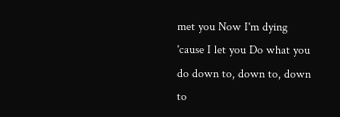met you Now I'm dying 'cause I let you Do what you do down to, down to, down to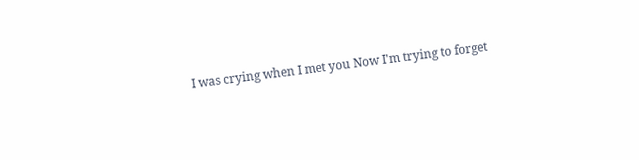I was crying when I met you Now I'm trying to forget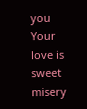you Your love is sweet misery